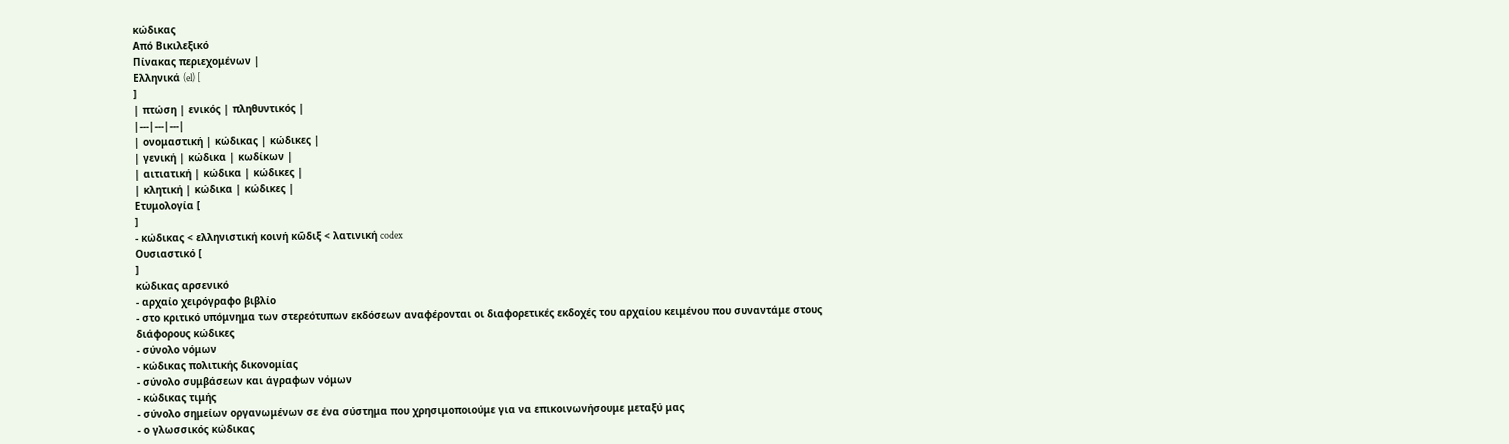κώδικας
Από Βικιλεξικό
Πίνακας περιεχομένων |
Ελληνικά (el) [
]
| πτώση | ενικός | πληθυντικός |
|---|---|---|
| ονομαστική | κώδικας | κώδικες |
| γενική | κώδικα | κωδίκων |
| αιτιατική | κώδικα | κώδικες |
| κλητική | κώδικα | κώδικες |
Ετυμολογία [
]
- κώδικας < ελληνιστική κοινή κῶδιξ < λατινική codex
Ουσιαστικό [
]
κώδικας αρσενικό
- αρχαίο χειρόγραφο βιβλίο
- στο κριτικό υπόμνημα των στερεότυπων εκδόσεων αναφέρονται οι διαφορετικές εκδοχές του αρχαίου κειμένου που συναντάμε στους διάφορους κώδικες
- σύνολο νόμων
- κώδικας πολιτικής δικονομίας
- σύνολο συμβάσεων και άγραφων νόμων
- κώδικας τιμής
- σύνολο σημείων οργανωμένων σε ένα σύστημα που χρησιμοποιούμε για να επικοινωνήσουμε μεταξύ μας
- ο γλωσσικός κώδικας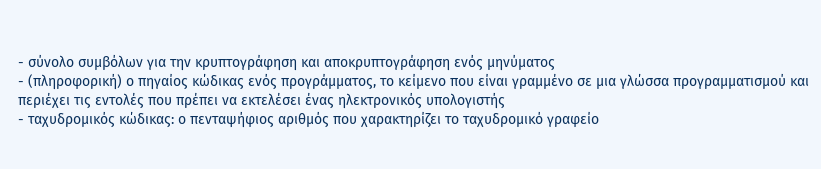- σύνολο συμβόλων για την κρυπτογράφηση και αποκρυπτογράφηση ενός μηνύματος
- (πληροφορική) ο πηγαίος κώδικας ενός προγράμματος, το κείμενο που είναι γραμμένο σε μια γλώσσα προγραμματισμού και περιέχει τις εντολές που πρέπει να εκτελέσει ένας ηλεκτρονικός υπολογιστής
- ταχυδρομικός κώδικας: ο πενταψήφιος αριθμός που χαρακτηρίζει το ταχυδρομικό γραφείο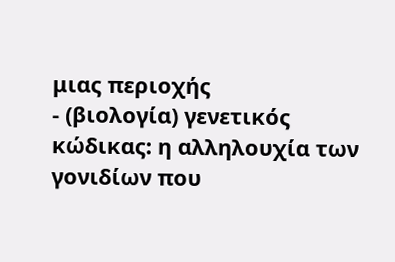μιας περιοχής
- (βιολογία) γενετικός κώδικας: η αλληλουχία των γονιδίων που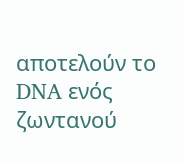αποτελούν το DNA ενός ζωντανού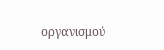οργανισμού